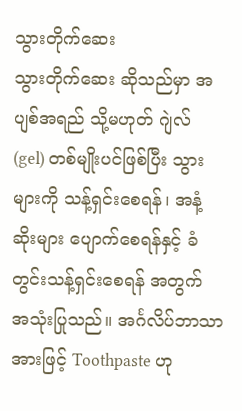သွားတိုက်ဆေး
သွားတိုက်ဆေး ဆိုသည်မှာ အပျစ်အရည် သို့မဟုတ် ဂျဲလ် (gel) တစ်မျိုးပင်ဖြစ်ပြီး သွားများကို သန့်ရှင်းစေရန်၊ အနံ့ဆိုးများ ပျောက်စေရန်နှင့် ခံတွင်းသန့်ရှင်းစေရန် အတွက် အသုံးပြုသည်။ အင်္ဂလိပ်ဘာသာ အားဖြင့် Toothpaste ဟု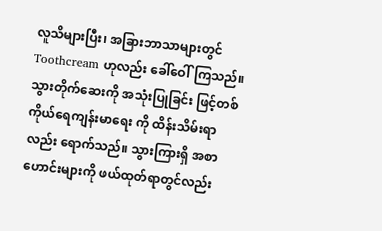လူသိများပြီး၊ အခြားဘာသာများတွင် Toothcream ဟုလည်း ခေါ်ဝေါ်ကြသည်။ သွားတိုက်ဆေးကို အသုံးပြုခြင်း ဖြင့်တစ်ကိုယ်ရေကျန်းမာရေး ကို ထိန်းသိမ်းရာလည်း ရောက်သည်။ သွားကြားရှိ အစာဟောင်းများကို ဖယ်ထုတ်ရာတွင်လည်း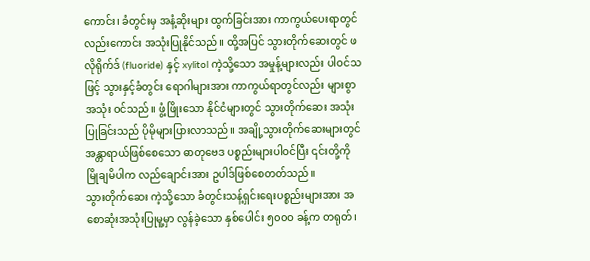ကောင်း၊ ခံတွင်းမှ အနံ့ဆိုးများ ထွက်ခြင်းအား ကာကွယ်ပေးရာတွင်လည်းကောင်း အသုံးပြုနိုင်သည်။ ထို့အပြင် သွားတိုက်ဆေးတွင် ဖလိုရိုက်ဒ် (fluoride) နှင့် xylitol ကဲ့သို့သော အမှုန့်များလည်း ပါဝင်သဖြင့် သွားနှင့်ခံတွင်း ရောဂါများအား ကာကွယ်ရာတွင်လည်း များစွာအသုံး ဝင်သည်။ ဖွံ့ဖြိုးသော နိုင်ငံများတွင် သွားတိုက်ဆေး အသုံးပြုခြင်းသည် ပိုမိုများပြားလာသည်။ အချို့သွားတိုက်ဆေးများတွင် အန္တာရာယ်ဖြစ်စေသော ဓာတုဗေဒ ပစ္စည်းများပါဝင်ပြီး ၎င်းတို့ကို မြိုချမိပါက လည်ချောင်းအား ဥပါဒ်ဖြစ်စေတတ်သည်။
သွားတိုက်ဆေး ကဲ့သို့သော ခံတွင်းသန့်ရှင်းရေးပစ္စည်းများအား အစောဆုံးအသုံးပြုမူ့မှာ လွန်ခဲ့သော နှစ်ပေါင်း ၅၀၀ဝ ခန့်က တရုတ်၊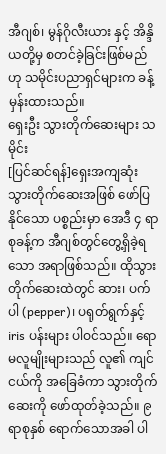အီဂျစ်၊ မွန်ဂိုလီးယား နှင့် အိန္ဒိယတို့မှ စတင်ခဲ့ခြင်းဖြစ်မည်ဟု သမိုင်းပညာရှင်များက ခန့်မှန်းထားသည်။
ရှေးဦး သွားတိုက်ဆေးများ သမိုင်း
[ပြင်ဆင်ရန်]ရှေးအကျဆုံး သွားတိုက်ဆေးအဖြစ် ဖော်ပြနိုင်သော ပစ္စည်းမှာ အေဒီ ၄ ရာစုခန့်က အီဂျစ်တွင်တွေ့ရှိခဲ့ရသော အရာဖြစ်သည်။ ထိုသွားတိုက်ဆေးထဲတွင် ဆား၊ ပက်ပါ (pepper)၊ ပရုတ်ရွက်နှင့် iris ပန်းများ ပါဝင်သည်။ ရောမလူမျိုးများသည် လူ၏ ကျင်ငယ်ကို အခြေခံကာ သွားတိုက်ဆေးကို ဖော်ထုတ်ခဲ့သည်။ ၉ ရာစုနှစ် ရောက်သောအခါ ပါ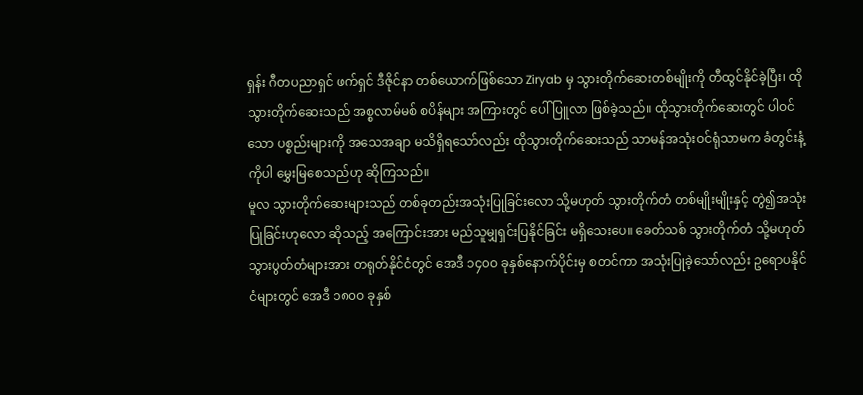ရှန်း ဂီတပညာရှင် ဖက်ရှင် ဒီဇိုင်နာ တစ်ယောက်ဖြစ်သော Ziryab မှ သွားတိုက်ဆေးတစ်မျိုးကို တီထွင်နိုင်ခဲ့ပြီး၊ ထိုသွားတိုက်ဆေးသည် အစ္စလာမ်မစ် စပိန်များ အကြားတွင် ပေါ်ပြူလာ ဖြစ်ခဲ့သည်။ ထိုသွားတိုက်ဆေးတွင် ပါဝင်သော ပစ္စည်းများကို အသေအချာ မသိရှိရသော်လည်း ထိုသွားတိုက်ဆေးသည် သာမန်အသုံးဝင်ရုံသာမက ခံတွင်းနံ့ကိုပါ မွှေးမြစေသည်ဟု ဆိုကြသည်။
မူလ သွားတိုက်ဆေးများသည် တစ်ခုတည်းအသုံးပြုခြင်းလော သို့မဟုတ် သွားတိုက်တံ တစ်မျိုးမျိုးနှင့် တွဲ၍အသုံးပြုခြင်းဟုလော ဆိုသည့် အကြောင်းအား မည်သူမျှရှင်းပြနိုင်ခြင်း မရှိသေးပေ။ ခေတ်သစ် သွားတိုက်တံ သို့မဟုတ် သွားပွတ်တံများအား တရုတ်နိုင်ငံတွင် အေဒီ ၁၄၀ဝ ခုနှစ်နောက်ပိုင်းမှ စတင်ကာ အသုံးပြုခဲ့သော်လည်း ဥရောပနိုင်ငံများတွင် အေဒီ ၁၈၀ဝ ခုနှစ်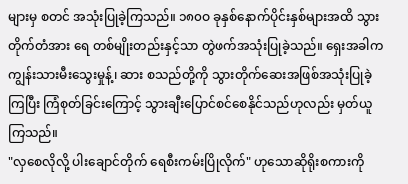များမှ စတင် အသုံးပြုခဲ့ကြသည်။ ၁၈၀ဝ ခုနှစ်နောက်ပိုင်းနှစ်များအထိ သွားတိုက်တံအား ရေ တစ်မျိုးတည်းနှင့်သာ တွဲဖက်အသုံးပြုခဲ့သည်။ ရှေးအခါက ကျွန်းသားမီးသွေးမှုန့်၊ ဆား စသည်တို့ကို သွားတိုက်ဆေးအဖြစ်အသုံးပြုခဲ့ကြပြီး ကြံစုတ်ခြင်းကြောင့် သွားချီးပြောင်စင်စေနိုင်သည်ဟုလည်း မှတ်ယူကြသည်။
"လှစေလိုလို့ ပါးချောင်တိုက် ရေစီးကမ်းပြိုလိုက်" ဟုသောဆိုရိုးစကားကို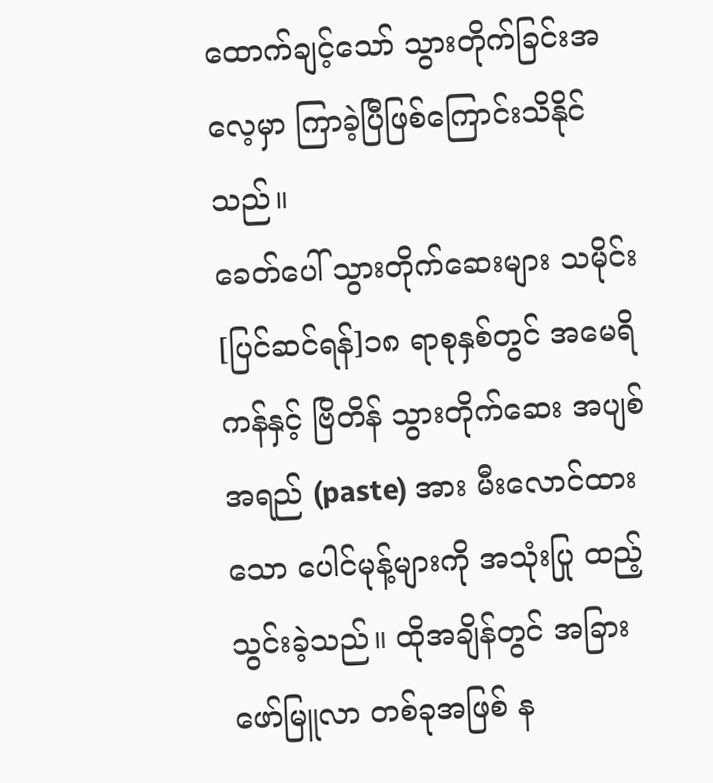ထောက်ချင့်သော် သွားတိုက်ခြင်းအလေ့မှာ ကြာခဲ့ပြီဖြစ်ကြောင်းသိနိုင်သည်။
ခေတ်ပေါ် သွားတိုက်ဆေးများ သမိုင်း
[ပြင်ဆင်ရန်]၁၈ ရာစုနှစ်တွင် အမေရိကန်နှင့် ဗြိတိန် သွားတိုက်ဆေး အပျစ်အရည် (paste) အား မီးလောင်ထားသော ပေါင်မုန့်များကို အသုံးပြု ထည့်သွင်းခဲ့သည်။ ထိုအချိန်တွင် အခြားဖော်မြူလာ တစ်ခုအဖြစ် န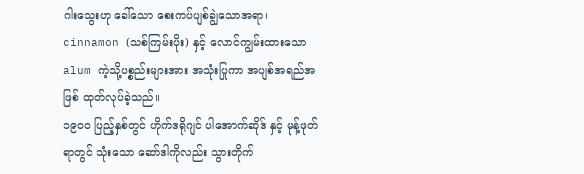ဂါးသွေးဟု ခေါ်သော စေးကပ်ပျစ်ချွဲသောအရာ၊ cinnamon (သစ်ကြမ်းပိုး) နှင့် လောင်ကျွမ်းထားသော alum ကဲ့သို့ပစ္စည်းများအား အသုံးပြုကာ အပျစ်အရည်အဖြစ် ထုတ်လုပ်ခဲ့သည်။
၁၉၀၀ ပြည့်နှစ်တွင် ဟိုက်ဒရိုဂျင် ပါအောက်ဆိုဒ် နှင့် မုန့်ဖုတ်ရာတွင် သုံးသော ဆော်ဒါကိုလည်း သွားတိုက်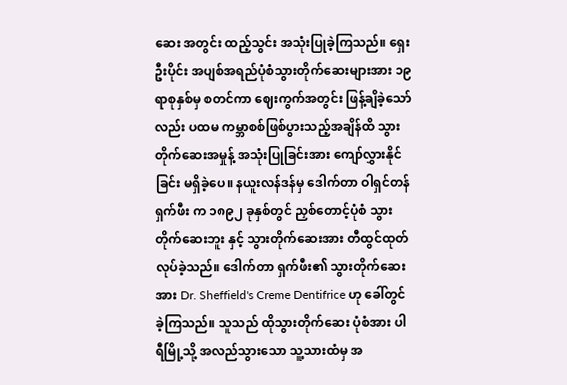ဆေး အတွင်း ထည့်သွင်း အသုံးပြုခဲ့ကြသည်။ ရှေးဦးပိုင်း အပျစ်အရည်ပုံစံသွားတိုက်ဆေးများအား ၁၉ ရာစုနှစ်မှ စတင်ကာ ဈေးကွက်အတွင်း ဖြန့်ချိခဲ့သော်လည်း ပထမ ကမ္ဘာစစ်ဖြစ်ပွားသည့်အချိန်ထိ သွားတိုက်ဆေးအမှုန့် အသုံးပြုခြင်းအား ကျော်လွှားနိုင်ခြင်း မရှိခဲ့ပေ။ နယူးလန်ဒန်မှ ဒေါက်တာ ဝါရှင်တန် ရှက်ဖီး က ၁၈၉၂ ခုနှစ်တွင် ညှစ်တောင့်ပုံစံ သွားတိုက်ဆေးဘူး နှင့် သွားတိုက်ဆေးအား တီထွင်ထုတ်လုပ်ခဲ့သည်။ ဒေါက်တာ ရှက်ဖီး၏ သွားတိုက်ဆေးအား Dr. Sheffield's Creme Dentifrice ဟု ခေါ်တွင်ခဲ့ကြသည်။ သူသည် ထိုသွားတိုက်ဆေး ပုံစံအား ပါရီမြို့သို့ အလည်သွားသော သူ့သားထံမှ အ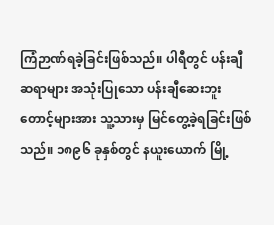ကြံဉာဏ်ရခဲ့ခြင်းဖြစ်သည်။ ပါရီတွင် ပန်းချီ ဆရာများ အသုံးပြုသော ပန်းချီဆေးဘူးတောင့်များအား သူ့သားမှ မြင်တွေ့ခဲ့ရခြင်းဖြစ်သည်။ ၁၈၉၆ ခုနှစ်တွင် နယူးယောက် မြို့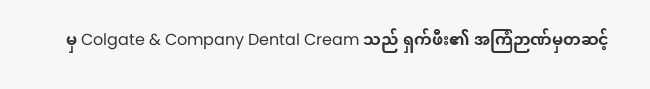မှ Colgate & Company Dental Cream သည် ရှက်ဖီး၏ အကြံဉာဏ်မှတဆင့်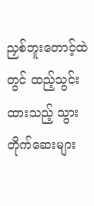ညှစ်ဘူးတောင့်ထဲတွင် ထည့်သွင်းထားသည့် သွားတိုက်ဆေးများ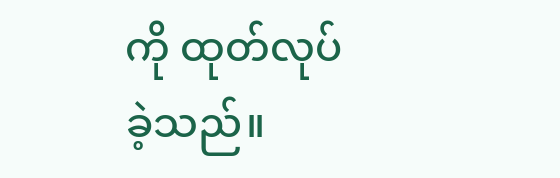ကို ထုတ်လုပ်ခဲ့သည်။